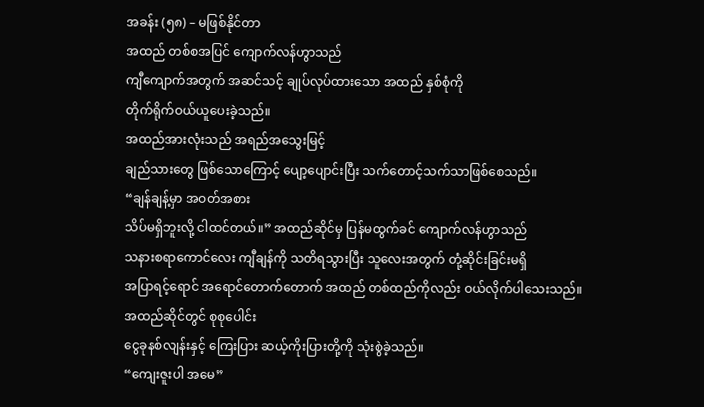အခန်း (၅၈) – မဖြစ်နိုင်တာ
အထည် တစ်စအပြင် ကျောက်လန်ဟွာသည်
ကျီကျောက်အတွက် အဆင်သင့် ချုပ်လုပ်ထားသော အထည် နှစ်စုံကို
တိုက်ရိုက်ဝယ်ယူပေးခဲ့သည်။
အထည်အားလုံးသည် အရည်အသွေးမြင့်
ချည်သားတွေ ဖြစ်သောကြောင့် ပျော့ပျောင်းပြီး သက်တောင့်သက်သာဖြစ်စေသည်။
“ချန်ချန့်မှာ အဝတ်အစား
သိပ်မရှိဘူးလို့ ငါထင်တယ်။” အထည်ဆိုင်မှ ပြန်မထွက်ခင် ကျောက်လန်ဟွာသည်
သနားစရာကောင်လေး ကျီချန်ကို သတိရသွားပြီး သူလေးအတွက် တုံ့ဆိုင်းခြင်းမရှိ
အပြာရင့်ရောင် အရောင်တောက်တောက် အထည် တစ်ထည်ကိုလည်း ဝယ်လိုက်ပါသေးသည်။
အထည်ဆိုင်တွင် စုစုပေါင်း
ငွေခုနစ်လျန်းနှင့် ကြေးပြား ဆယ့်ကိုးပြားတို့ကို သုံးစွဲခဲ့သည်။
“ကျေးဇူးပါ အမေ”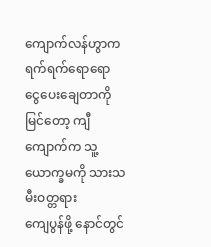ကျောက်လန်ဟွာက
ရက်ရက်ရောရော ငွေပေးချေတာကိုမြင်တော့ ကျီကျောက်က သူ့ယောက္ခမကို သားသမီးဝတ္တရား
ကျေပွန်ဖို့ နောင်တွင်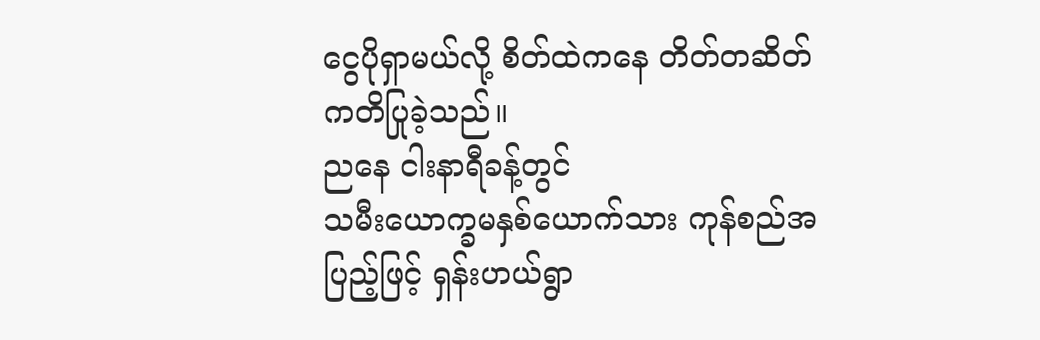ငွေပိုရှာမယ်လို့ စိတ်ထဲကနေ တိတ်တဆိတ် ကတိပြုခဲ့သည်။
ညနေ ငါးနာရီခန့်တွင်
သမီးယောက္ခမနှစ်ယောက်သား ကုန်စည်အပြည့်ဖြင့် ရှန်းဟယ်ရွာ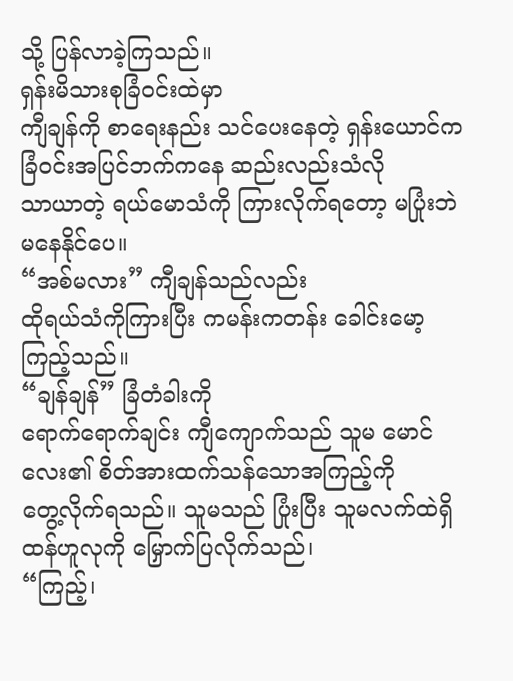သို့ ပြန်လာခဲ့ကြသည်။
ရှန်းမိသားစုခြံဝင်းထဲမှာ
ကျီချန်ကို စာရေးနည်း သင်ပေးနေတဲ့ ရှန်းယောင်က ခြံဝင်းအပြင်ဘက်ကနေ ဆည်းလည်းသံလို
သာယာတဲ့ ရယ်မောသံကို ကြားလိုက်ရတော့ မပြုံးဘဲ မနေနိုင်ပေ။
“အစ်မလား” ကျီချန်သည်လည်း
ထိုရယ်သံကိုကြားပြီး ကမန်းကတန်း ခေါင်းမော့ကြည့်သည်။
“ချန်ချန်” ခြံတံခါးကို
ရောက်ရောက်ချင်း ကျီကျောက်သည် သူမ မောင်လေး၏ စိတ်အားထက်သန်သောအကြည့်ကို
တွေ့လိုက်ရသည်။ သူမသည် ပြုံးပြီး သူမလက်ထဲရှိ ထန်ဟူလုကို မြှောက်ပြလိုက်သည်၊
“ကြည့်၊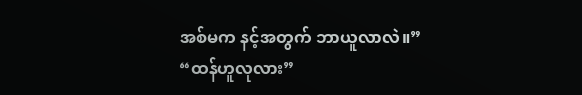အစ်မက နင့်အတွက် ဘာယူလာလဲ။”
“ထန်ဟူလုလား”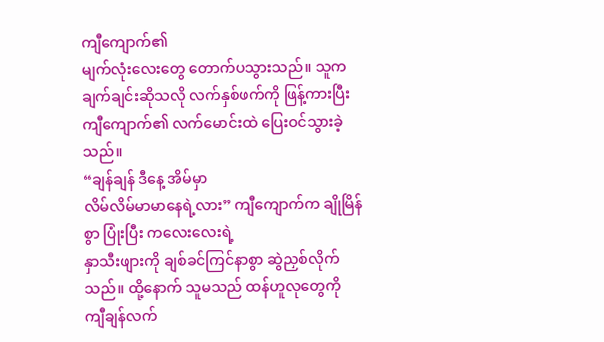ကျီကျောက်၏
မျက်လုံးလေးတွေ တောက်ပသွားသည်။ သူက ချက်ချင်းဆိုသလို လက်နှစ်ဖက်ကို ဖြန့်ကားပြီး
ကျီကျောက်၏ လက်မောင်းထဲ ပြေးဝင်သွားခဲ့သည်။
“ချန်ချန် ဒီနေ့ အိမ်မှာ
လိမ်လိမ်မာမာနေရဲ့လား” ကျီကျောက်က ချိုမြိန်စွာ ပြုံးပြီး ကလေးလေးရဲ့
နှာသီးဖျားကို ချစ်ခင်ကြင်နာစွာ ဆွဲညှစ်လိုက်သည်။ ထို့နောက် သူမသည် ထန်ဟူလုတွေကို
ကျီချန်လက်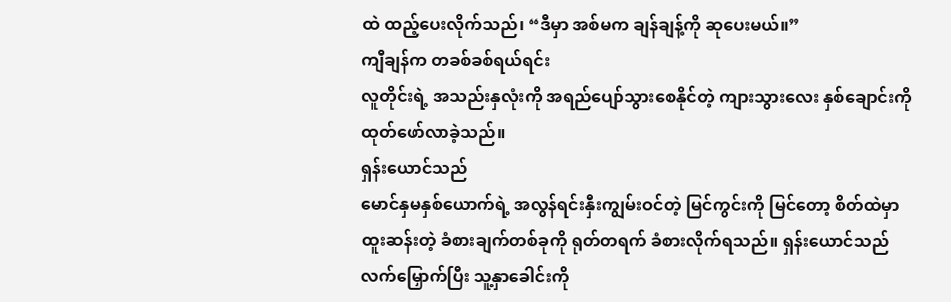ထဲ ထည့်ပေးလိုက်သည်၊ “ဒီမှာ အစ်မက ချန်ချန့်ကို ဆုပေးမယ်။”
ကျီချန်က တခစ်ခစ်ရယ်ရင်း
လူတိုင်းရဲ့ အသည်းနှလုံးကို အရည်ပျော်သွားစေနိုင်တဲ့ ကျားသွားလေး နှစ်ချောင်းကို
ထုတ်ဖော်လာခဲ့သည်။
ရှန်းယောင်သည်
မောင်နှမနှစ်ယောက်ရဲ့ အလွန်ရင်းနှီးကျွမ်းဝင်တဲ့ မြင်ကွင်းကို မြင်တော့ စိတ်ထဲမှာ
ထူးဆန်းတဲ့ ခံစားချက်တစ်ခုကို ရုတ်တရက် ခံစားလိုက်ရသည်။ ရှန်းယောင်သည်
လက်မြှောက်ပြီး သူ့နှာခေါင်းကို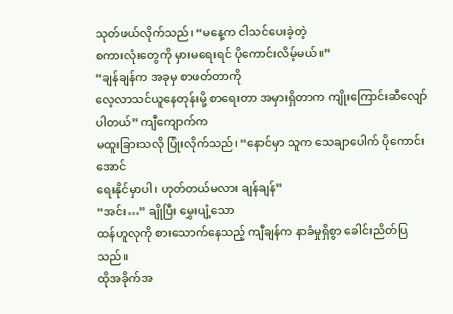သုတ်ဖယ်လိုက်သည်၊ “မနေ့က ငါသင်ပေးခဲ့တဲ့
စကားလုံးတွေကို မှားမရေးရင် ပိုကောင်းလိမ့်မယ်။”
“ချန်ချန်က အခုမှ စာဖတ်တာကို
လေ့လာသင်ယူနေတုန်းမို့ စာရေးတာ အမှားရှိတာက ကျိုးကြောင်းဆီလျော်ပါတယ်” ကျီကျောက်က
မထူးခြားသလို ပြုံးလိုက်သည်၊ “နောင်မှာ သူက သေချာပေါက် ပိုကောင်းအောင်
ရေးနိုင်မှာပါ၊ ဟုတ်တယ်မလား ချန်ချန်”
“အင်း…” ချိုပြီး မွှေးပျံ့သော
ထန်ဟူလုကို စားသောက်နေသည့် ကျီချန်က နာခံမှုရှိစွာ ခေါင်းညိတ်ပြသည်။
ထိုအခိုက်အ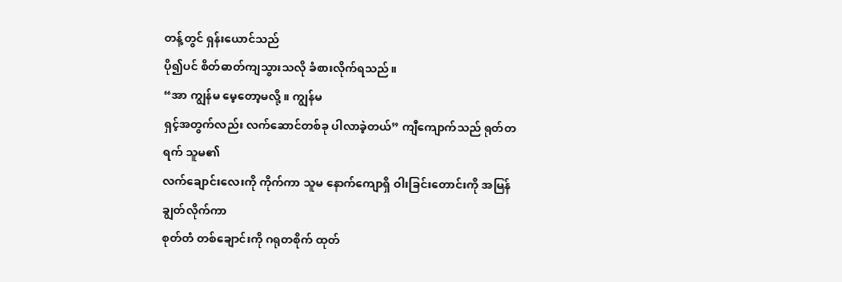တန့်တွင် ရှန်းယောင်သည်
ပို၍ပင် စိတ်ဓာတ်ကျသွားသလို ခံစားလိုက်ရသည်။
“အာ ကျွန်မ မေ့တော့မလို့။ ကျွန်မ
ရှင့်အတွက်လည်း လက်ဆောင်တစ်ခု ပါလာခဲ့တယ်” ကျီကျောက်သည် ရုတ်တရက် သူမ၏
လက်ချောင်းလေးကို ကိုက်ကာ သူမ နောက်ကျောရှိ ဝါးခြင်းတောင်းကို အမြန်ချွတ်လိုက်ကာ
စုတ်တံ တစ်ချောင်းကို ဂရုတစိုက် ထုတ်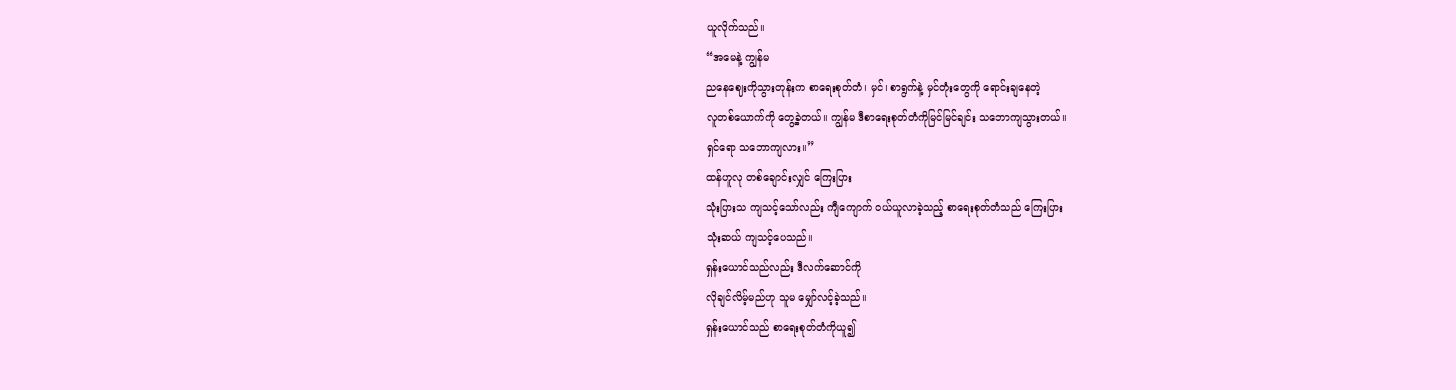ယူလိုက်သည်။
“အမေနဲ့ ကျွန်မ
ညနေဈေးကိုသွားတုန်းက စာရေးစုတ်တံ၊ မှင်၊ စာရွက်နဲ့ မှင်တုံးတွေကို ရောင်းချနေတဲ့
လူတစ်ယောက်ကို တွေ့ခဲ့တယ်။ ကျွန်မ ဒီစာရေးစုတ်တံကိုမြင်မြင်ချင်း သဘောကျသွားတယ်။
ရှင်ရော သဘောကျလား။”
ထန်ဟူလု တစ်ချောင်းလျှင် ကြေးပြား
သုံးပြားသ ကျသင့်သော်လည်း ကျီကျောက် ဝယ်ယူလာခဲ့သည့် စာရေးစုတ်တံသည် ကြေးပြား
သုံးဆယ် ကျသင့်ပေသည်။
ရှန်းယောင်သည်လည်း ဒီလက်ဆောင်ကို
လိုချင်လိမ့်မည်ဟု သူမ မျှော်လင့်ခဲ့သည်။
ရှန်းယောင်သည် စာရေးစုတ်တံကိုယူ၍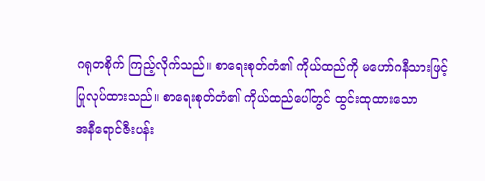ဂရုတစိုက် ကြည့်လိုက်သည်။ စာရေးစုတ်တံ၏ ကိုယ်ထည်ကို မဟော်ဂနီသားဖြင့်
ပြုလုပ်ထားသည်။ စာရေးစုတ်တံ၏ ကိုယ်ထည်ပေါ်တွင် ထွင်းထုထားသော
အနီရောင်ဇီးပန်း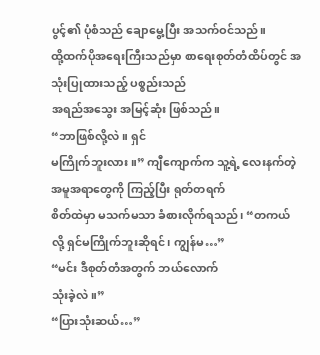ပွင့်၏ ပုံစံသည် ချောမွေ့ပြီး အသက်ဝင်သည်။
ထို့ထက်ပိုအရေးကြီးသည်မှာ စာရေးစုတ်တံထိပ်တွင် အသုံးပြုထားသည့် ပစ္စည်းသည်
အရည်အသွေး အမြင့်ဆုံး ဖြစ်သည်။
“ဘာဖြစ်လို့လဲ။ ရှင်
မကြိုက်ဘူးလား။” ကျီကျောက်က သူ့ရဲ့ လေးနက်တဲ့ အမူအရာတွေကို ကြည့်ပြီး ရုတ်တရက်
စိတ်ထဲမှာ မသက်မသာ ခံစားလိုက်ရသည်၊ “တကယ်လို့ ရှင်မကြိုက်ဘူးဆိုရင်၊ ကျွန်မ…”
“မင်း ဒီစုတ်တံအတွက် ဘယ်လောက်
သုံးခဲ့လဲ။”
“ပြားသုံးဆယ်…”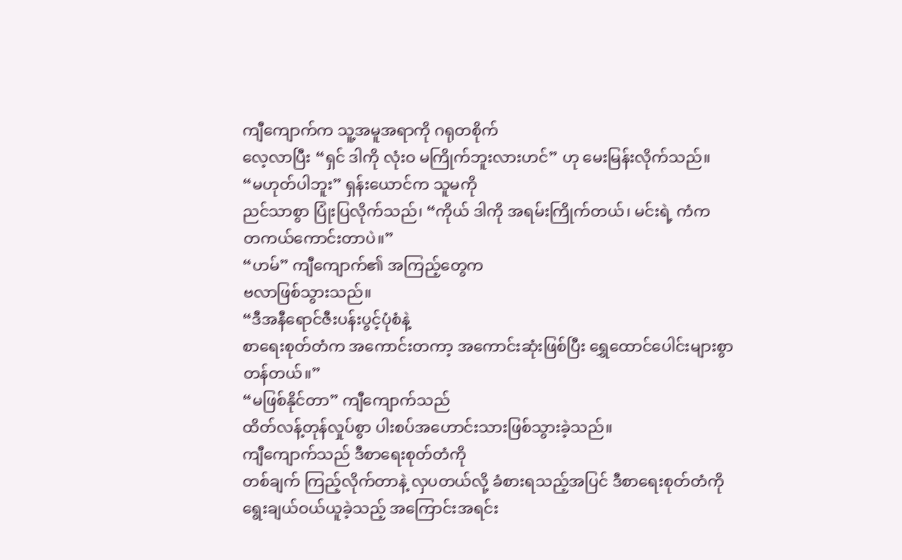ကျီကျောက်က သူ့အမူအရာကို ဂရုတစိုက်
လေ့လာပြီး “ရှင် ဒါကို လုံးဝ မကြိုက်ဘူးလားဟင်” ဟု မေးမြန်းလိုက်သည်။
“မဟုတ်ပါဘူး” ရှန်းယောင်က သူမကို
ညင်သာစွာ ပြုံးပြလိုက်သည်၊ “ကိုယ် ဒါကို အရမ်းကြိုက်တယ်၊ မင်းရဲ့ ကံက
တကယ်ကောင်းတာပဲ။”
“ဟမ်” ကျီကျောက်၏ အကြည့်တွေက
ဗလာဖြစ်သွားသည်။
“ဒီအနီရောင်ဇီးပန်းပွင့်ပုံစံနဲ့
စာရေးစုတ်တံက အကောင်းတကာ့ အကောင်းဆုံးဖြစ်ပြီး ရွှေထောင်ပေါင်းများစွာ တန်တယ်။”
“မဖြစ်နိုင်တာ” ကျီကျောက်သည်
ထိတ်လန့်တုန်လှုပ်စွာ ပါးစပ်အဟောင်းသားဖြစ်သွားခဲ့သည်။
ကျီကျောက်သည် ဒီစာရေးစုတ်တံကို
တစ်ချက် ကြည့်လိုက်တာနဲ့ လှပတယ်လို့ ခံစားရသည့်အပြင် ဒီစာရေးစုတ်တံကို
ရွေးချယ်ဝယ်ယူခဲ့သည့် အကြောင်းအရင်း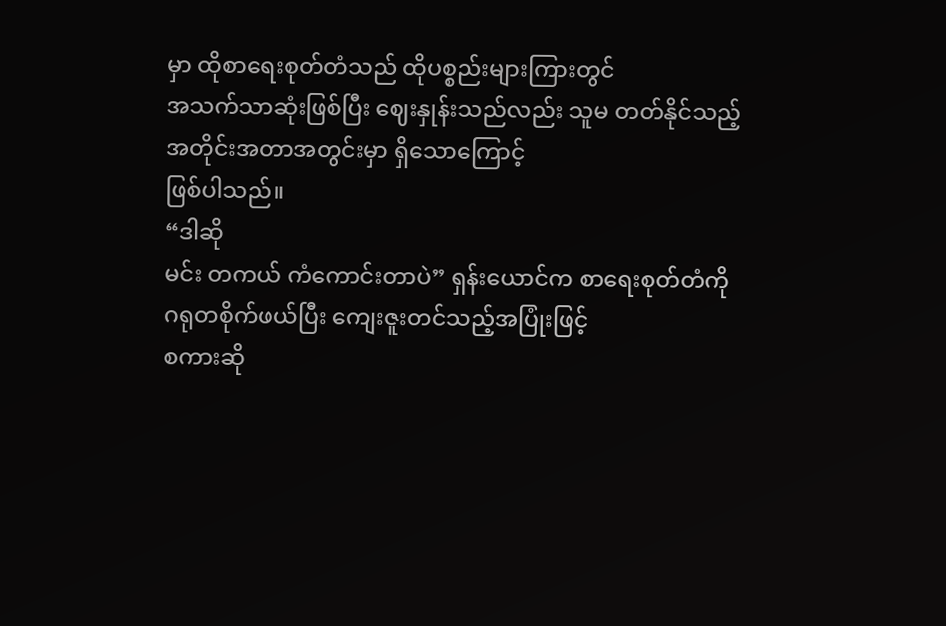မှာ ထိုစာရေးစုတ်တံသည် ထိုပစ္စည်းများကြားတွင်
အသက်သာဆုံးဖြစ်ပြီး ဈေးနှုန်းသည်လည်း သူမ တတ်နိုင်သည့် အတိုင်းအတာအတွင်းမှာ ရှိသောကြောင့်
ဖြစ်ပါသည်။
“ဒါဆို
မင်း တကယ် ကံကောင်းတာပဲ” ရှန်းယောင်က စာရေးစုတ်တံကို ဂရုတစိုက်ဖယ်ပြီး ကျေးဇူးတင်သည့်အပြုံးဖြင့်
စကားဆို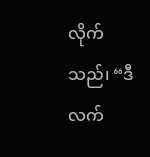လိုက်သည်၊ “ဒီလက်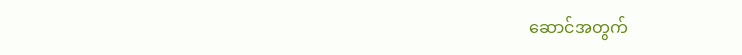ဆောင်အတွက်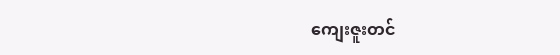ကျေးဇူးတင်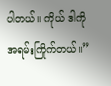ပါတယ်။ ကိုယ် ဒါကို အရမ်းကြိုက်တယ်။”